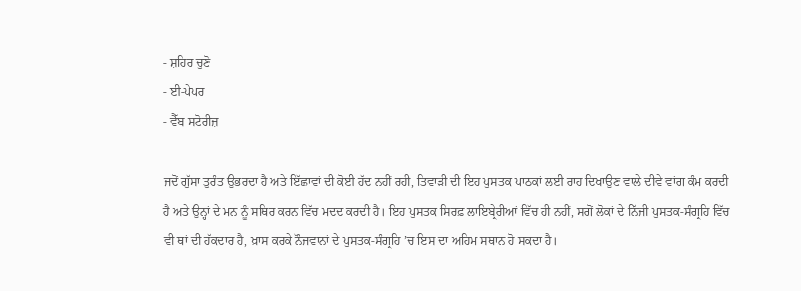- ਸ਼ਹਿਰ ਚੁਣੋ
- ਈ-ਪੇਪਰ
- ਵੈੱਬ ਸਟੋਰੀਜ਼

ਜਦੋਂ ਗੁੱਸਾ ਤੁਰੰਤ ਉਭਰਦਾ ਹੈ ਅਤੇ ਇੱਛਾਵਾਂ ਦੀ ਕੋਈ ਹੱਦ ਨਹੀਂ ਰਹੀ, ਤਿਵਾੜੀ ਦੀ ਇਹ ਪੁਸਤਕ ਪਾਠਕਾਂ ਲਈ ਰਾਹ ਦਿਖਾਉਣ ਵਾਲੇ ਦੀਵੇ ਵਾਂਗ ਕੰਮ ਕਰਦੀ ਹੈ ਅਤੇ ਉਨ੍ਹਾਂ ਦੇ ਮਨ ਨੂੰ ਸਥਿਰ ਕਰਨ ਵਿੱਚ ਮਦਦ ਕਰਦੀ ਹੈ। ਇਹ ਪੁਸਤਕ ਸਿਰਫ਼ ਲਾਇਬ੍ਰੇਰੀਆਂ ਵਿੱਚ ਹੀ ਨਹੀਂ, ਸਗੋਂ ਲੋਕਾਂ ਦੇ ਨਿੱਜੀ ਪੁਸਤਕ-ਸੰਗ੍ਰਹਿ ਵਿੱਚ ਵੀ ਥਾਂ ਦੀ ਹੱਕਦਾਰ ਹੈ, ਖ਼ਾਸ ਕਰਕੇ ਨੌਜਵਾਨਾਂ ਦੇ ਪੁਸਤਕ-ਸੰਗ੍ਰਹਿ ’ਚ ਇਸ ਦਾ ਅਹਿਮ ਸਥਾਨ ਹੋ ਸਕਦਾ ਹੈ।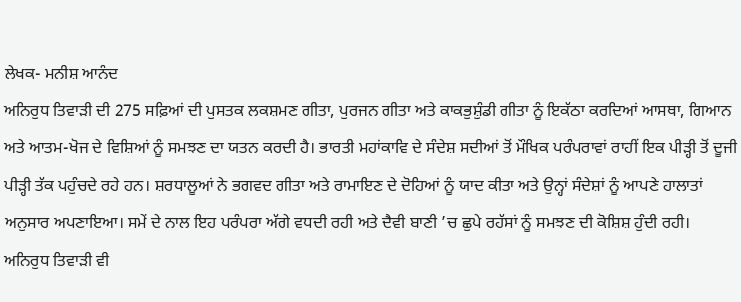ਲੇਖਕ- ਮਨੀਸ਼ ਆਨੰਦ
ਅਨਿਰੁਧ ਤਿਵਾੜੀ ਦੀ 275 ਸਫ਼ਿਆਂ ਦੀ ਪੁਸਤਕ ਲਕਸ਼ਮਣ ਗੀਤਾ, ਪੁਰਜਨ ਗੀਤਾ ਅਤੇ ਕਾਕਭੁਸ਼ੁੰਡੀ ਗੀਤਾ ਨੂੰ ਇਕੱਠਾ ਕਰਦਿਆਂ ਆਸਥਾ, ਗਿਆਨ ਅਤੇ ਆਤਮ-ਖੋਜ ਦੇ ਵਿਸ਼ਿਆਂ ਨੂੰ ਸਮਝਣ ਦਾ ਯਤਨ ਕਰਦੀ ਹੈ। ਭਾਰਤੀ ਮਹਾਂਕਾਵਿ ਦੇ ਸੰਦੇਸ਼ ਸਦੀਆਂ ਤੋਂ ਮੌਖਿਕ ਪਰੰਪਰਾਵਾਂ ਰਾਹੀਂ ਇਕ ਪੀੜ੍ਹੀ ਤੋਂ ਦੂਜੀ ਪੀੜ੍ਹੀ ਤੱਕ ਪਹੁੰਚਦੇ ਰਹੇ ਹਨ। ਸ਼ਰਧਾਲੂਆਂ ਨੇ ਭਗਵਦ ਗੀਤਾ ਅਤੇ ਰਾਮਾਇਣ ਦੇ ਦੋਹਿਆਂ ਨੂੰ ਯਾਦ ਕੀਤਾ ਅਤੇ ਉਨ੍ਹਾਂ ਸੰਦੇਸ਼ਾਂ ਨੂੰ ਆਪਣੇ ਹਾਲਾਤਾਂ ਅਨੁਸਾਰ ਅਪਣਾਇਆ। ਸਮੇਂ ਦੇ ਨਾਲ ਇਹ ਪਰੰਪਰਾ ਅੱਗੇ ਵਧਦੀ ਰਹੀ ਅਤੇ ਦੈਵੀ ਬਾਣੀ ’ਚ ਛੁਪੇ ਰਹੱਸਾਂ ਨੂੰ ਸਮਝਣ ਦੀ ਕੋਸ਼ਿਸ਼ ਹੁੰਦੀ ਰਹੀ।
ਅਨਿਰੁਧ ਤਿਵਾੜੀ ਵੀ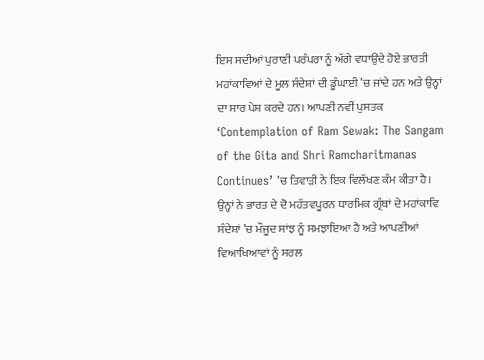ਇਸ ਸਦੀਆਂ ਪੁਰਾਣੀ ਪਰੰਪਰਾ ਨੂੰ ਅੱਗੇ ਵਧਾਉਂਦੇ ਹੋਏ ਭਾਰਤੀ ਮਹਾਂਕਾਵਿਆਂ ਦੇ ਮੂਲ ਸੰਦੇਸ਼ਾਂ ਦੀ ਡੂੰਘਾਈ ’ਚ ਜਾਂਦੇ ਹਨ ਅਤੇ ਉਨ੍ਹਾਂ ਦਾ ਸਾਰ ਪੇਸ਼ ਕਰਦੇ ਹਨ। ਆਪਣੀ ਨਵੀਂ ਪੁਸਤਕ ‘Contemplation of Ram Sewak: The Sangam of the Gita and Shri Ramcharitmanas Continues’ ’ਚ ਤਿਵਾੜੀ ਨੇ ਇਕ ਵਿਲੱਖਣ ਕੰਮ ਕੀਤਾ ਹੈ। ਉਨ੍ਹਾਂ ਨੇ ਭਾਰਤ ਦੇ ਦੋ ਮਹੱਤਵਪੂਰਨ ਧਾਰਮਿਕ ਗ੍ਰੰਥਾਂ ਦੇ ਮਹਾਂਕਾਵਿ ਸੰਦੇਸ਼ਾਂ ’ਚ ਮੌਜੂਦ ਸਾਂਝ ਨੂੰ ਸਮਝਾਇਆ ਹੈ ਅਤੇ ਆਪਣੀਆਂ ਵਿਆਖਿਆਵਾਂ ਨੂੰ ਸਰਲ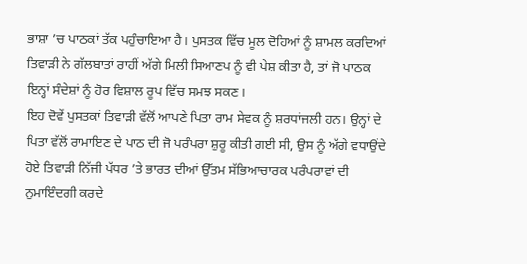ਭਾਸ਼ਾ ’ਚ ਪਾਠਕਾਂ ਤੱਕ ਪਹੁੰਚਾਇਆ ਹੈ। ਪੁਸਤਕ ਵਿੱਚ ਮੂਲ ਦੋਹਿਆਂ ਨੂੰ ਸ਼ਾਮਲ ਕਰਦਿਆਂ ਤਿਵਾੜੀ ਨੇ ਗੱਲਬਾਤਾਂ ਰਾਹੀਂ ਅੱਗੇ ਮਿਲੀ ਸਿਆਣਪ ਨੂੰ ਵੀ ਪੇਸ਼ ਕੀਤਾ ਹੈ, ਤਾਂ ਜੋ ਪਾਠਕ ਇਨ੍ਹਾਂ ਸੰਦੇਸ਼ਾਂ ਨੂੰ ਹੋਰ ਵਿਸ਼ਾਲ ਰੂਪ ਵਿੱਚ ਸਮਝ ਸਕਣ।
ਇਹ ਦੋਵੇਂ ਪੁਸਤਕਾਂ ਤਿਵਾੜੀ ਵੱਲੋਂ ਆਪਣੇ ਪਿਤਾ ਰਾਮ ਸੇਵਕ ਨੂੰ ਸ਼ਰਧਾਂਜਲੀ ਹਨ। ਉਨ੍ਹਾਂ ਦੇ ਪਿਤਾ ਵੱਲੋਂ ਰਾਮਾਇਣ ਦੇ ਪਾਠ ਦੀ ਜੋ ਪਰੰਪਰਾ ਸ਼ੁਰੂ ਕੀਤੀ ਗਈ ਸੀ, ਉਸ ਨੂੰ ਅੱਗੇ ਵਧਾਉਂਦੇ ਹੋਏ ਤਿਵਾੜੀ ਨਿੱਜੀ ਪੱਧਰ ’ਤੇ ਭਾਰਤ ਦੀਆਂ ਉੱਤਮ ਸੱਭਿਆਚਾਰਕ ਪਰੰਪਰਾਵਾਂ ਦੀ ਨੁਮਾਇੰਦਗੀ ਕਰਦੇ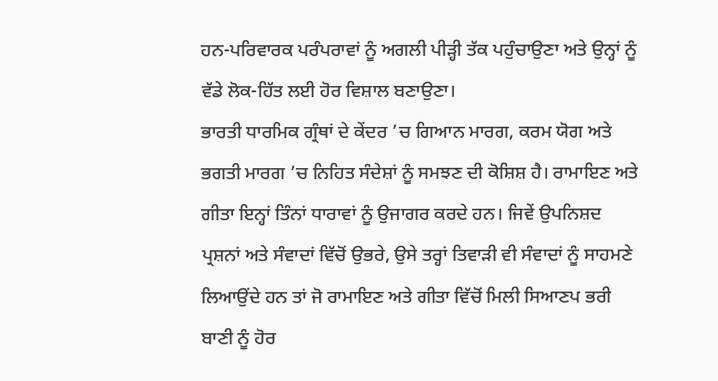ਹਨ-ਪਰਿਵਾਰਕ ਪਰੰਪਰਾਵਾਂ ਨੂੰ ਅਗਲੀ ਪੀੜ੍ਹੀ ਤੱਕ ਪਹੁੰਚਾਉਣਾ ਅਤੇ ਉਨ੍ਹਾਂ ਨੂੰ ਵੱਡੇ ਲੋਕ-ਹਿੱਤ ਲਈ ਹੋਰ ਵਿਸ਼ਾਲ ਬਣਾਉਣਾ।
ਭਾਰਤੀ ਧਾਰਮਿਕ ਗ੍ਰੰਥਾਂ ਦੇ ਕੇਂਦਰ ’ਚ ਗਿਆਨ ਮਾਰਗ, ਕਰਮ ਯੋਗ ਅਤੇ ਭਗਤੀ ਮਾਰਗ ’ਚ ਨਿਹਿਤ ਸੰਦੇਸ਼ਾਂ ਨੂੰ ਸਮਝਣ ਦੀ ਕੋਸ਼ਿਸ਼ ਹੈ। ਰਾਮਾਇਣ ਅਤੇ ਗੀਤਾ ਇਨ੍ਹਾਂ ਤਿੰਨਾਂ ਧਾਰਾਵਾਂ ਨੂੰ ਉਜਾਗਰ ਕਰਦੇ ਹਨ। ਜਿਵੇਂ ਉਪਨਿਸ਼ਦ ਪ੍ਰਸ਼ਨਾਂ ਅਤੇ ਸੰਵਾਦਾਂ ਵਿੱਚੋਂ ਉਭਰੇ, ਉਸੇ ਤਰ੍ਹਾਂ ਤਿਵਾੜੀ ਵੀ ਸੰਵਾਦਾਂ ਨੂੰ ਸਾਹਮਣੇ ਲਿਆਉਂਦੇ ਹਨ ਤਾਂ ਜੋ ਰਾਮਾਇਣ ਅਤੇ ਗੀਤਾ ਵਿੱਚੋਂ ਮਿਲੀ ਸਿਆਣਪ ਭਰੀ ਬਾਣੀ ਨੂੰ ਹੋਰ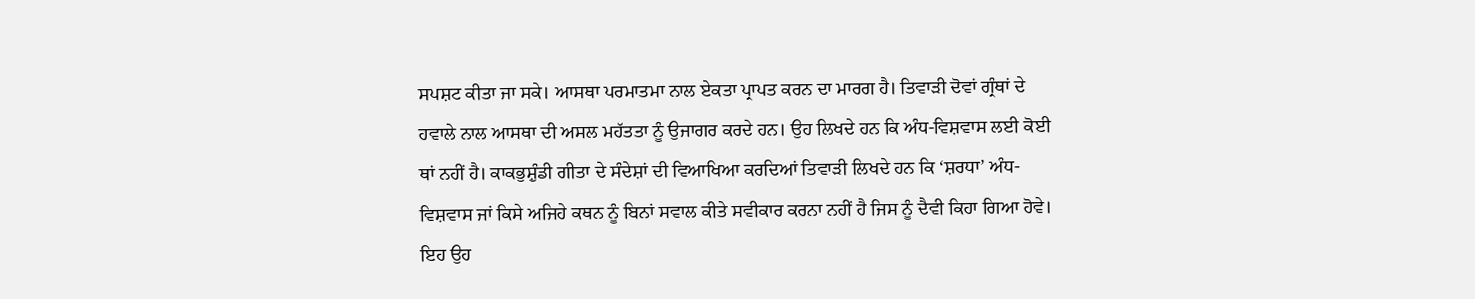ਸਪਸ਼ਟ ਕੀਤਾ ਜਾ ਸਕੇ। ਆਸਥਾ ਪਰਮਾਤਮਾ ਨਾਲ ਏਕਤਾ ਪ੍ਰਾਪਤ ਕਰਨ ਦਾ ਮਾਰਗ ਹੈ। ਤਿਵਾੜੀ ਦੋਵਾਂ ਗ੍ਰੰਥਾਂ ਦੇ ਹਵਾਲੇ ਨਾਲ ਆਸਥਾ ਦੀ ਅਸਲ ਮਹੱਤਤਾ ਨੂੰ ਉਜਾਗਰ ਕਰਦੇ ਹਨ। ਉਹ ਲਿਖਦੇ ਹਨ ਕਿ ਅੰਧ-ਵਿਸ਼ਵਾਸ ਲਈ ਕੋਈ ਥਾਂ ਨਹੀਂ ਹੈ। ਕਾਕਭੁਸ਼ੁੰਡੀ ਗੀਤਾ ਦੇ ਸੰਦੇਸ਼ਾਂ ਦੀ ਵਿਆਖਿਆ ਕਰਦਿਆਂ ਤਿਵਾੜੀ ਲਿਖਦੇ ਹਨ ਕਿ ‘ਸ਼ਰਧਾ’ ਅੰਧ-ਵਿਸ਼ਵਾਸ ਜਾਂ ਕਿਸੇ ਅਜਿਹੇ ਕਥਨ ਨੂੰ ਬਿਨਾਂ ਸਵਾਲ ਕੀਤੇ ਸਵੀਕਾਰ ਕਰਨਾ ਨਹੀਂ ਹੈ ਜਿਸ ਨੂੰ ਦੈਵੀ ਕਿਹਾ ਗਿਆ ਹੋਵੇ। ਇਹ ਉਹ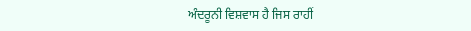ਅੰਦਰੂਨੀ ਵਿਸ਼ਵਾਸ ਹੈ ਜਿਸ ਰਾਹੀਂ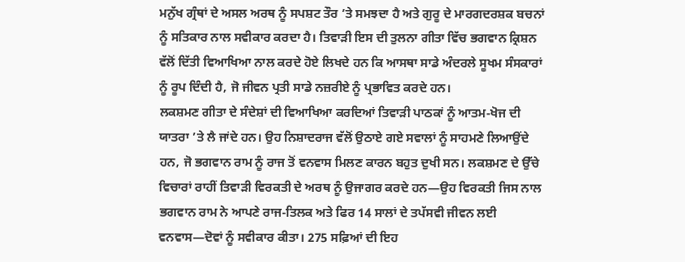ਮਨੁੱਖ ਗ੍ਰੰਥਾਂ ਦੇ ਅਸਲ ਅਰਥ ਨੂੰ ਸਪਸ਼ਟ ਤੌਰ ’ਤੇ ਸਮਝਦਾ ਹੈ ਅਤੇ ਗੁਰੂ ਦੇ ਮਾਰਗਦਰਸ਼ਕ ਬਚਨਾਂ ਨੂੰ ਸਤਿਕਾਰ ਨਾਲ ਸਵੀਕਾਰ ਕਰਦਾ ਹੈ। ਤਿਵਾੜੀ ਇਸ ਦੀ ਤੁਲਨਾ ਗੀਤਾ ਵਿੱਚ ਭਗਵਾਨ ਕ੍ਰਿਸ਼ਨ ਵੱਲੋਂ ਦਿੱਤੀ ਵਿਆਖਿਆ ਨਾਲ ਕਰਦੇ ਹੋਏ ਲਿਖਦੇ ਹਨ ਕਿ ਆਸਥਾ ਸਾਡੇ ਅੰਦਰਲੇ ਸੂਖਮ ਸੰਸਕਾਰਾਂ ਨੂੰ ਰੂਪ ਦਿੰਦੀ ਹੈ, ਜੋ ਜੀਵਨ ਪ੍ਰਤੀ ਸਾਡੇ ਨਜ਼ਰੀਏ ਨੂੰ ਪ੍ਰਭਾਵਿਤ ਕਰਦੇ ਹਨ।
ਲਕਸ਼ਮਣ ਗੀਤਾ ਦੇ ਸੰਦੇਸ਼ਾਂ ਦੀ ਵਿਆਖਿਆ ਕਰਦਿਆਂ ਤਿਵਾੜੀ ਪਾਠਕਾਂ ਨੂੰ ਆਤਮ-ਖੋਜ ਦੀ ਯਾਤਰਾ ’ਤੇ ਲੈ ਜਾਂਦੇ ਹਨ। ਉਹ ਨਿਸ਼ਾਦਰਾਜ ਵੱਲੋਂ ਉਠਾਏ ਗਏ ਸਵਾਲਾਂ ਨੂੰ ਸਾਹਮਣੇ ਲਿਆਉਂਦੇ ਹਨ, ਜੋ ਭਗਵਾਨ ਰਾਮ ਨੂੰ ਰਾਜ ਤੋਂ ਵਨਵਾਸ ਮਿਲਣ ਕਾਰਨ ਬਹੁਤ ਦੁਖੀ ਸਨ। ਲਕਸ਼ਮਣ ਦੇ ਉੱਚੇ ਵਿਚਾਰਾਂ ਰਾਹੀਂ ਤਿਵਾੜੀ ਵਿਰਕਤੀ ਦੇ ਅਰਥ ਨੂੰ ਉਜਾਗਰ ਕਰਦੇ ਹਨ—ਉਹ ਵਿਰਕਤੀ ਜਿਸ ਨਾਲ ਭਗਵਾਨ ਰਾਮ ਨੇ ਆਪਣੇ ਰਾਜ-ਤਿਲਕ ਅਤੇ ਫਿਰ 14 ਸਾਲਾਂ ਦੇ ਤਪੱਸਵੀ ਜੀਵਨ ਲਈ ਵਨਵਾਸ—ਦੋਵਾਂ ਨੂੰ ਸਵੀਕਾਰ ਕੀਤਾ। 275 ਸਫ਼ਿਆਂ ਦੀ ਇਹ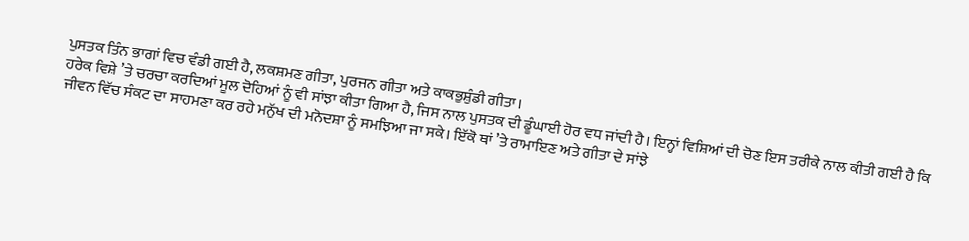ਪੁਸਤਕ ਤਿੰਨ ਭਾਗਾਂ ਵਿਚ ਵੰਡੀ ਗਈ ਹੈ, ਲਕਸ਼ਮਣ ਗੀਤਾ, ਪੁਰਜਨ ਗੀਤਾ ਅਤੇ ਕਾਕਭੁਸ਼ੁੰਡੀ ਗੀਤਾ।
ਹਰੇਕ ਵਿਸ਼ੇ ’ਤੇ ਚਰਚਾ ਕਰਦਿਆਂ ਮੂਲ ਦੋਹਿਆਂ ਨੂੰ ਵੀ ਸਾਂਝਾ ਕੀਤਾ ਗਿਆ ਹੈ, ਜਿਸ ਨਾਲ ਪੁਸਤਕ ਦੀ ਡੂੰਘਾਈ ਹੋਰ ਵਧ ਜਾਂਦੀ ਹੈ। ਇਨ੍ਹਾਂ ਵਿਸ਼ਿਆਂ ਦੀ ਚੋਣ ਇਸ ਤਰੀਕੇ ਨਾਲ ਕੀਤੀ ਗਈ ਹੈ ਕਿ ਜੀਵਨ ਵਿੱਚ ਸੰਕਟ ਦਾ ਸਾਹਮਣਾ ਕਰ ਰਹੇ ਮਨੁੱਖ ਦੀ ਮਨੋਦਸ਼ਾ ਨੂੰ ਸਮਝਿਆ ਜਾ ਸਕੇ। ਇੱਕੋ ਥਾਂ ’ਤੇ ਰਾਮਾਇਣ ਅਤੇ ਗੀਤਾ ਦੇ ਸਾਂਝੇ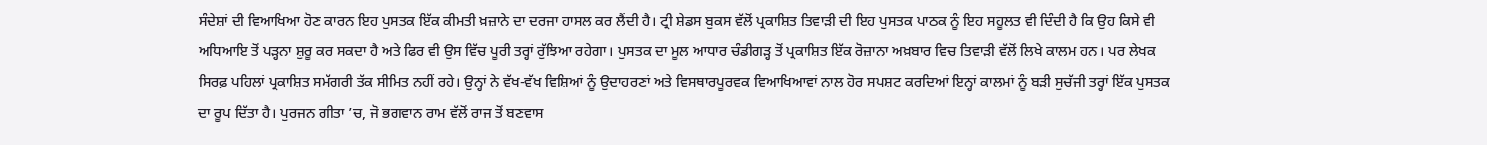ਸੰਦੇਸ਼ਾਂ ਦੀ ਵਿਆਖਿਆ ਹੋਣ ਕਾਰਨ ਇਹ ਪੁਸਤਕ ਇੱਕ ਕੀਮਤੀ ਖ਼ਜ਼ਾਨੇ ਦਾ ਦਰਜਾ ਹਾਸਲ ਕਰ ਲੈਂਦੀ ਹੈ। ਟ੍ਰੀ ਸ਼ੇਡਸ ਬੁਕਸ ਵੱਲੋਂ ਪ੍ਰਕਾਸ਼ਿਤ ਤਿਵਾੜੀ ਦੀ ਇਹ ਪੁਸਤਕ ਪਾਠਕ ਨੂੰ ਇਹ ਸਹੂਲਤ ਵੀ ਦਿੰਦੀ ਹੈ ਕਿ ਉਹ ਕਿਸੇ ਵੀ ਅਧਿਆਇ ਤੋਂ ਪੜ੍ਹਨਾ ਸ਼ੁਰੂ ਕਰ ਸਕਦਾ ਹੈ ਅਤੇ ਫਿਰ ਵੀ ਉਸ ਵਿੱਚ ਪੂਰੀ ਤਰ੍ਹਾਂ ਰੁੱਝਿਆ ਰਹੇਗਾ। ਪੁਸਤਕ ਦਾ ਮੂਲ ਆਧਾਰ ਚੰਡੀਗੜ੍ਹ ਤੋਂ ਪ੍ਰਕਾਸ਼ਿਤ ਇੱਕ ਰੋਜ਼ਾਨਾ ਅਖ਼ਬਾਰ ਵਿਚ ਤਿਵਾੜੀ ਵੱਲੋਂ ਲਿਖੇ ਕਾਲਮ ਹਨ। ਪਰ ਲੇਖਕ ਸਿਰਫ਼ ਪਹਿਲਾਂ ਪ੍ਰਕਾਸ਼ਿਤ ਸਮੱਗਰੀ ਤੱਕ ਸੀਮਿਤ ਨਹੀਂ ਰਹੇ। ਉਨ੍ਹਾਂ ਨੇ ਵੱਖ-ਵੱਖ ਵਿਸ਼ਿਆਂ ਨੂੰ ਉਦਾਹਰਣਾਂ ਅਤੇ ਵਿਸਥਾਰਪੂਰਵਕ ਵਿਆਖਿਆਵਾਂ ਨਾਲ ਹੋਰ ਸਪਸ਼ਟ ਕਰਦਿਆਂ ਇਨ੍ਹਾਂ ਕਾਲਮਾਂ ਨੂੰ ਬੜੀ ਸੁਚੱਜੀ ਤਰ੍ਹਾਂ ਇੱਕ ਪੁਸਤਕ ਦਾ ਰੂਪ ਦਿੱਤਾ ਹੈ। ਪੁਰਜਨ ਗੀਤਾ ’ਚ, ਜੋ ਭਗਵਾਨ ਰਾਮ ਵੱਲੋਂ ਰਾਜ ਤੋਂ ਬਣਵਾਸ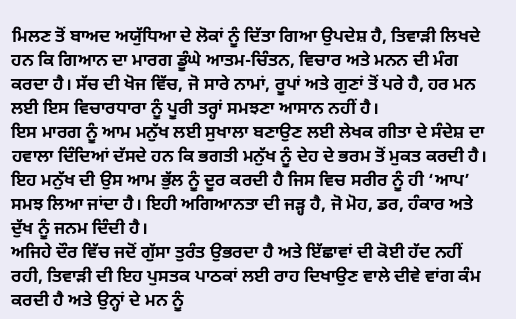ਮਿਲਣ ਤੋਂ ਬਾਅਦ ਅਯੁੱਧਿਆ ਦੇ ਲੋਕਾਂ ਨੂੰ ਦਿੱਤਾ ਗਿਆ ਉਪਦੇਸ਼ ਹੈ, ਤਿਵਾੜੀ ਲਿਖਦੇ ਹਨ ਕਿ ਗਿਆਨ ਦਾ ਮਾਰਗ ਡੂੰਘੇ ਆਤਮ-ਚਿੰਤਨ, ਵਿਚਾਰ ਅਤੇ ਮਨਨ ਦੀ ਮੰਗ ਕਰਦਾ ਹੈ। ਸੱਚ ਦੀ ਖੋਜ ਵਿੱਚ, ਜੋ ਸਾਰੇ ਨਾਮਾਂ, ਰੂਪਾਂ ਅਤੇ ਗੁਣਾਂ ਤੋਂ ਪਰੇ ਹੈ, ਹਰ ਮਨ ਲਈ ਇਸ ਵਿਚਾਰਧਾਰਾ ਨੂੰ ਪੂਰੀ ਤਰ੍ਹਾਂ ਸਮਝਣਾ ਆਸਾਨ ਨਹੀਂ ਹੈ।
ਇਸ ਮਾਰਗ ਨੂੰ ਆਮ ਮਨੁੱਖ ਲਈ ਸੁਖਾਲਾ ਬਣਾਉਣ ਲਈ ਲੇਖਕ ਗੀਤਾ ਦੇ ਸੰਦੇਸ਼ ਦਾ ਹਵਾਲਾ ਦਿੰਦਿਆਂ ਦੱਸਦੇ ਹਨ ਕਿ ਭਗਤੀ ਮਨੁੱਖ ਨੂੰ ਦੇਹ ਦੇ ਭਰਮ ਤੋਂ ਮੁਕਤ ਕਰਦੀ ਹੈ। ਇਹ ਮਨੁੱਖ ਦੀ ਉਸ ਆਮ ਭੁੱਲ ਨੂੰ ਦੂਰ ਕਰਦੀ ਹੈ ਜਿਸ ਵਿਚ ਸਰੀਰ ਨੂੰ ਹੀ ‘ਆਪ’ ਸਮਝ ਲਿਆ ਜਾਂਦਾ ਹੈ। ਇਹੀ ਅਗਿਆਨਤਾ ਦੀ ਜੜ੍ਹ ਹੈ, ਜੋ ਮੋਹ, ਡਰ, ਹੰਕਾਰ ਅਤੇ ਦੁੱਖ ਨੂੰ ਜਨਮ ਦਿੰਦੀ ਹੈ।
ਅਜਿਹੇ ਦੌਰ ਵਿੱਚ ਜਦੋਂ ਗੁੱਸਾ ਤੁਰੰਤ ਉਭਰਦਾ ਹੈ ਅਤੇ ਇੱਛਾਵਾਂ ਦੀ ਕੋਈ ਹੱਦ ਨਹੀਂ ਰਹੀ, ਤਿਵਾੜੀ ਦੀ ਇਹ ਪੁਸਤਕ ਪਾਠਕਾਂ ਲਈ ਰਾਹ ਦਿਖਾਉਣ ਵਾਲੇ ਦੀਵੇ ਵਾਂਗ ਕੰਮ ਕਰਦੀ ਹੈ ਅਤੇ ਉਨ੍ਹਾਂ ਦੇ ਮਨ ਨੂੰ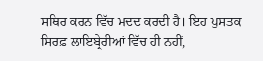ਸਥਿਰ ਕਰਨ ਵਿੱਚ ਮਦਦ ਕਰਦੀ ਹੈ। ਇਹ ਪੁਸਤਕ ਸਿਰਫ਼ ਲਾਇਬ੍ਰੇਰੀਆਂ ਵਿੱਚ ਹੀ ਨਹੀਂ,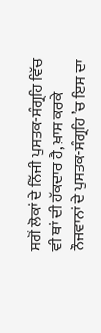ਸਗੋਂ ਲੋਕਾਂ ਦੇ ਨਿੱਜੀ ਪੁਸਤਕ-ਸੰਗ੍ਰਹਿ ਵਿੱਚ ਵੀ ਥਾਂ ਦੀ ਹੱਕਦਾਰ ਹੈ, ਖ਼ਾਸ ਕਰਕੇ ਨੌਜਵਾਨਾਂ ਦੇ ਪੁਸਤਕ-ਸੰਗ੍ਰਹਿ ’ਚ ਇਸ ਦਾ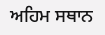ਅਹਿਮ ਸਥਾਨ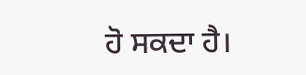ਹੋ ਸਕਦਾ ਹੈ।